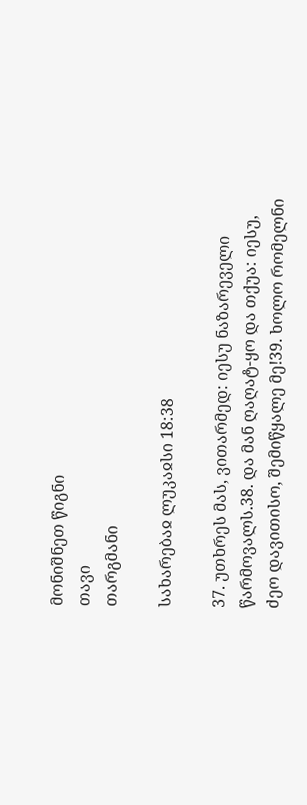მონიშნეთ წიგნი
თავი
თარგმანი

სახარებაჲ ლუკაჲსი 18:38

37. უთხრეს მას, ვითარმედ: იესუ ნაზარეველი წარმოვალს.38. და მან ღაღატ-ყო და თქუა: იესუ, ძეო დავითისო, შემიწყალე მე!39. ხოლო რომელნი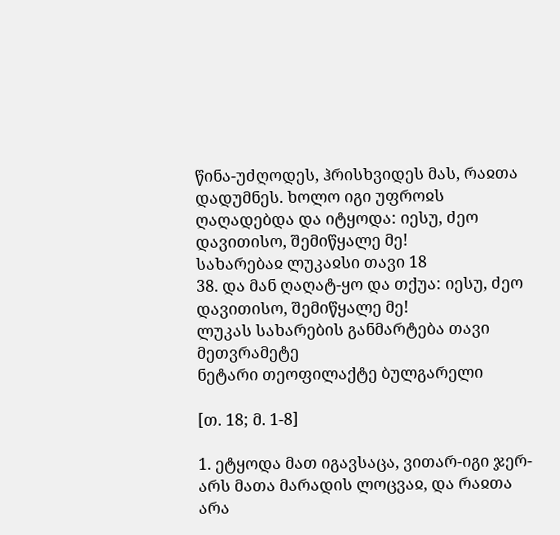წინა-უძღოდეს, ჰრისხვიდეს მას, რაჲთა დადუმნეს. ხოლო იგი უფროჲს ღაღადებდა და იტყოდა: იესუ, ძეო დავითისო, შემიწყალე მე!
სახარებაჲ ლუკაჲსი თავი 18
38. და მან ღაღატ-ყო და თქუა: იესუ, ძეო დავითისო, შემიწყალე მე!
ლუკას სახარების განმარტება თავი მეთვრამეტე
ნეტარი თეოფილაქტე ბულგარელი

[თ. 18; მ. 1-8]

1. ეტყოდა მათ იგავსაცა, ვითარ-იგი ჯერ-არს მათა მარადის ლოცვაჲ, და რაჲთა არა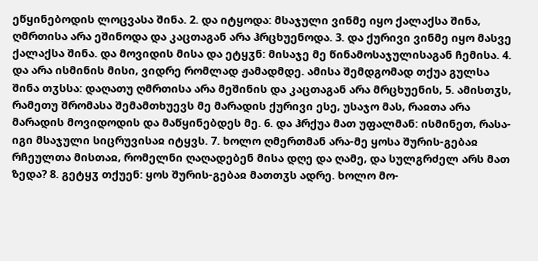ეწყინებოდის ლოცვასა შინა. 2. და იტყოდა: მსაჯული ვინმე იყო ქალაქსა შინა, ღმრთისა არა ეშინოდა და კაცთაგან არა ჰრცხუენოდა. 3. და ქურივი ვინმე იყო მასვე ქალაქსა შინა. და მოვიდის მისა და ეტყჳნ: მისაჯე მე წინამოსაჯულისაგან ჩემისა. 4. და არა ისმინის მისი, ვიდრე რომლად ჟამადმდე. ამისა შემდგომად თქუა გულსა შინა თჳსსა: დაღათუ ღმრთისა არა მეშინის და კაცთაგან არა მრცხუენის, 5. ამისთჳს, რამეთუ შრომასა შემამთხუევს მე მარადის ქურივი ესე, უსაჯო მას, რაჲთა არა მარადის მოვიდოდის და მაწყინებდეს მე. 6. და ჰრქუა მათ უფალმან: ისმინეთ, რასა-იგი მსაჯული სიცრუვისაჲ იტყვს. 7. ხოლო ღმერთმან არა-მე ყოსა შურის-გებაჲ რჩეულთა მისთაჲ, რომელნი ღაღადებენ მისა დღე და ღამე, და სულგრძელ არს მათ ზედა? 8. გეტყჳ თქუენ: ყოს შურის-გებაჲ მათთჳს ადრე. ხოლო მო-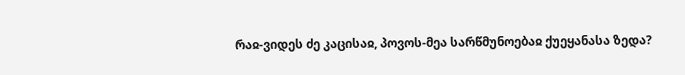რაჲ-ვიდეს ძე კაცისაჲ, პოვოს-მეა სარწმუნოებაჲ ქუეყანასა ზედა?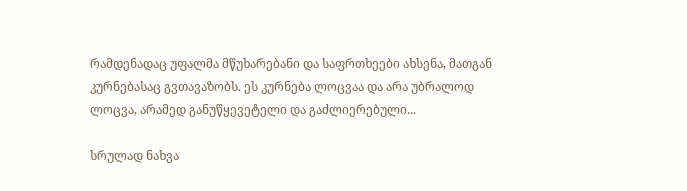რამდენადაც უფალმა მწუხარებანი და საფრთხეები ახსენა, მათგან კურნებასაც გვთავაზობს. ეს კურნება ლოცვაა და არა უბრალოდ ლოცვა, არამედ განუწყევეტელი და გაძლიერებული...

სრულად ნახვა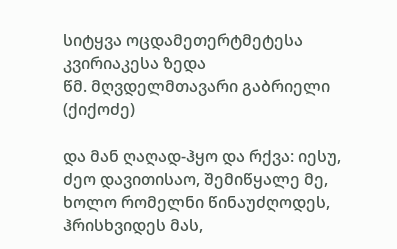სიტყვა ოცდამეთერტმეტესა კვირიაკესა ზედა
წმ. მღვდელმთავარი გაბრიელი (ქიქოძე)

და მან ღაღად-ჰყო და რქვა: იესუ, ძეო დავითისაო, შემიწყალე მე, ხოლო რომელნი წინაუძღოდეს, ჰრისხვიდეს მას,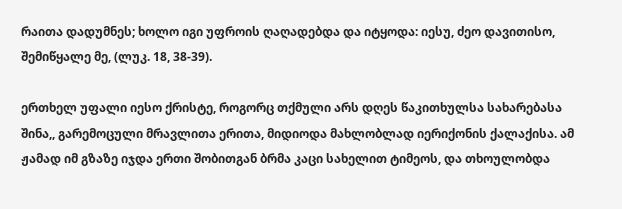რაითა დადუმნეს; ხოლო იგი უფროის ღაღადებდა და იტყოდა: იესუ, ძეო დავითისო, შემიწყალე მე, (ლუკ. 18, 38-39).

ერთხელ უფალი იესო ქრისტე, როგორც თქმული არს დღეს წაკითხულსა სახარებასა შინა,, გარემოცული მრავლითა ერითა, მიდიოდა მახლობლად იერიქონის ქალაქისა. ამ ჟამად იმ გზაზე იჯდა ერთი შობითგან ბრმა კაცი სახელით ტიმეოს, და თხოულობდა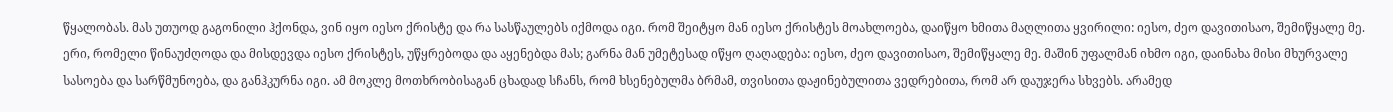წყალობას. მას უთუოდ გაგონილი ჰქონდა, ვინ იყო იესო ქრისტე და რა სასწაულებს იქმოდა იგი. რომ შეიტყო მან იესო ქრისტეს მოახლოება, დაიწყო ხმითა მაღლითა ყვირილი: იესო, ძეო დავითისაო, შემიწყალე მე. ერი, რომელი წინაუძღოდა და მისდევდა იესო ქრისტეს, უწყრებოდა და აყენებდა მას; გარნა მან უმეტესად იწყო ღაღადება: იესო, ძეო დავითისაო, შემიწყალე მე. მაშინ უფალმან იხმო იგი, დაინახა მისი მხურვალე სასოება და სარწმუნოება, და განჰკურნა იგი. ამ მოკლე მოთხრობისაგან ცხადად სჩანს, რომ ხსენებულმა ბრმამ, თვისითა დაჟინებულითა ვედრებითა, რომ არ დაუჯერა სხვებს. არამედ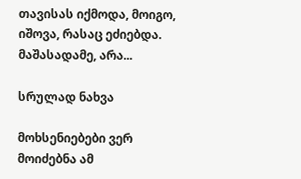თავისას იქმოდა, მოიგო, იშოვა, რასაც ეძიებდა. მაშასადამე, არა...

სრულად ნახვა

მოხსენიებები ვერ მოიძებნა ამ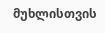მუხლისთვის